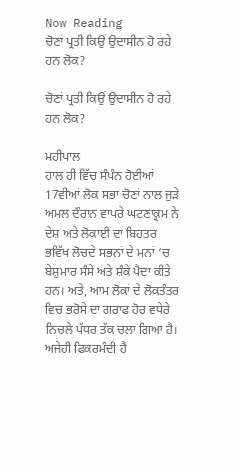Now Reading
ਚੋਣਾਂ ਪ੍ਰਤੀ ਕਿਉਂ ਉਦਾਸੀਨ ਹੋ ਰਹੇ ਹਨ ਲੋਕ?

ਚੋਣਾਂ ਪ੍ਰਤੀ ਕਿਉਂ ਉਦਾਸੀਨ ਹੋ ਰਹੇ ਹਨ ਲੋਕ?

ਮਹੀਪਾਲ
ਹਾਲ ਹੀ ਵਿੱਚ ਸੰਪੰਨ ਹੋਈਆਂ 17ਵੀਆਂ ਲੋਕ ਸਭਾ ਚੋਣਾਂ ਨਾਲ ਜੁੜੇ ਅਮਲ ਦੌਰਾਨ ਵਾਪਰੇ ਘਟਣਾਕ੍ਰਮ ਨੇ ਦੇਸ਼ ਅਤੇ ਲੋਕਾਈ ਦਾ ਬਿਹਤਰ ਭਵਿੱਖ ਲੋਚਦੇ ਸਭਨਾਂ ਦੇ ਮਨਾਂ ‘ਚ ਬੇਸ਼ੁਮਾਰ ਸੰਸੇ ਅਤੇ ਸ਼ੰਕੇ ਪੈਦਾ ਕੀਤੇ ਹਨ। ਅਤੇ, ਆਮ ਲੋਕਾਂ ਦੇ ਲੋਕਤੰਤਰ ਵਿਚ ਭਰੋਸੇ ਦਾ ਗਰਾਫ ਹੋਰ ਵਧੇਰੇ ਨਿਚਲੇ ਪੱਧਰ ਤੱਕ ਚਲਾ ਗਿਆ ਹੈ।
ਅਜੇਹੀ ਫਿਕਰਮੰਦੀ ਹੈ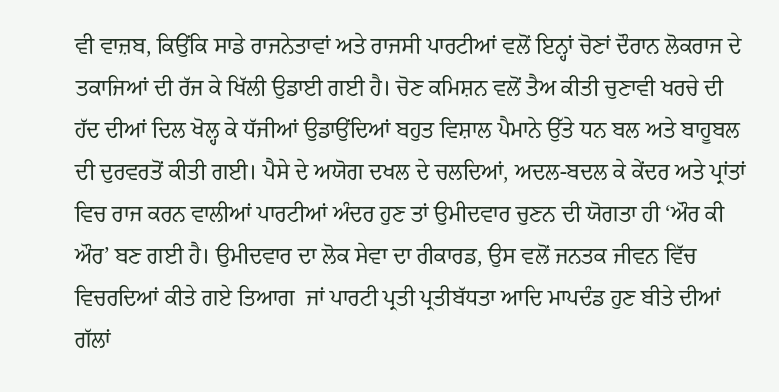ਵੀ ਵਾਜ਼ਬ, ਕਿਉਂਕਿ ਸਾਡੇ ਰਾਜਨੇਤਾਵਾਂ ਅਤੇ ਰਾਜਸੀ ਪਾਰਟੀਆਂ ਵਲੋਂ ਇਨ੍ਹਾਂ ਚੋਣਾਂ ਦੌਰਾਨ ਲੋਕਰਾਜ ਦੇ ਤਕਾਜਿਆਂ ਦੀ ਰੱਜ ਕੇ ਖਿੱਲੀ ਉਡਾਈ ਗਈ ਹੈ। ਚੋਣ ਕਮਿਸ਼ਨ ਵਲੋਂ ਤੈਅ ਕੀਤੀ ਚੁਣਾਵੀ ਖਰਚੇ ਦੀ ਹੱਦ ਦੀਆਂ ਦਿਲ ਖੋਲ੍ਹ ਕੇ ਧੱਜੀਆਂ ਉਡਾਉਂਦਿਆਂ ਬਹੁਤ ਵਿਸ਼ਾਲ ਪੈਮਾਨੇ ਉੱਤੇ ਧਨ ਬਲ ਅਤੇ ਬਾਹੂਬਲ ਦੀ ਦੁਰਵਰਤੋਂ ਕੀਤੀ ਗਈ। ਪੈਸੇ ਦੇ ਅਯੋਗ ਦਖਲ ਦੇ ਚਲਦਿਆਂ, ਅਦਲ-ਬਦਲ ਕੇ ਕੇਂਦਰ ਅਤੇ ਪ੍ਰਾਂਤਾਂ ਵਿਚ ਰਾਜ ਕਰਨ ਵਾਲੀਆਂ ਪਾਰਟੀਆਂ ਅੰਦਰ ਹੁਣ ਤਾਂ ਉਮੀਦਵਾਰ ਚੁਣਨ ਦੀ ਯੋਗਤਾ ਹੀ ‘ਔਰ ਕੀ ਔਰ’ ਬਣ ਗਈ ਹੈ। ਉਮੀਦਵਾਰ ਦਾ ਲੋਕ ਸੇਵਾ ਦਾ ਰੀਕਾਰਡ, ਉਸ ਵਲੋਂ ਜਨਤਕ ਜੀਵਨ ਵਿੱਚ ਵਿਚਰਦਿਆਂ ਕੀਤੇ ਗਏ ਤਿਆਗ  ਜਾਂ ਪਾਰਟੀ ਪ੍ਰਤੀ ਪ੍ਰਤੀਬੱਧਤਾ ਆਦਿ ਮਾਪਦੰਡ ਹੁਣ ਬੀਤੇ ਦੀਆਂ ਗੱਲਾਂ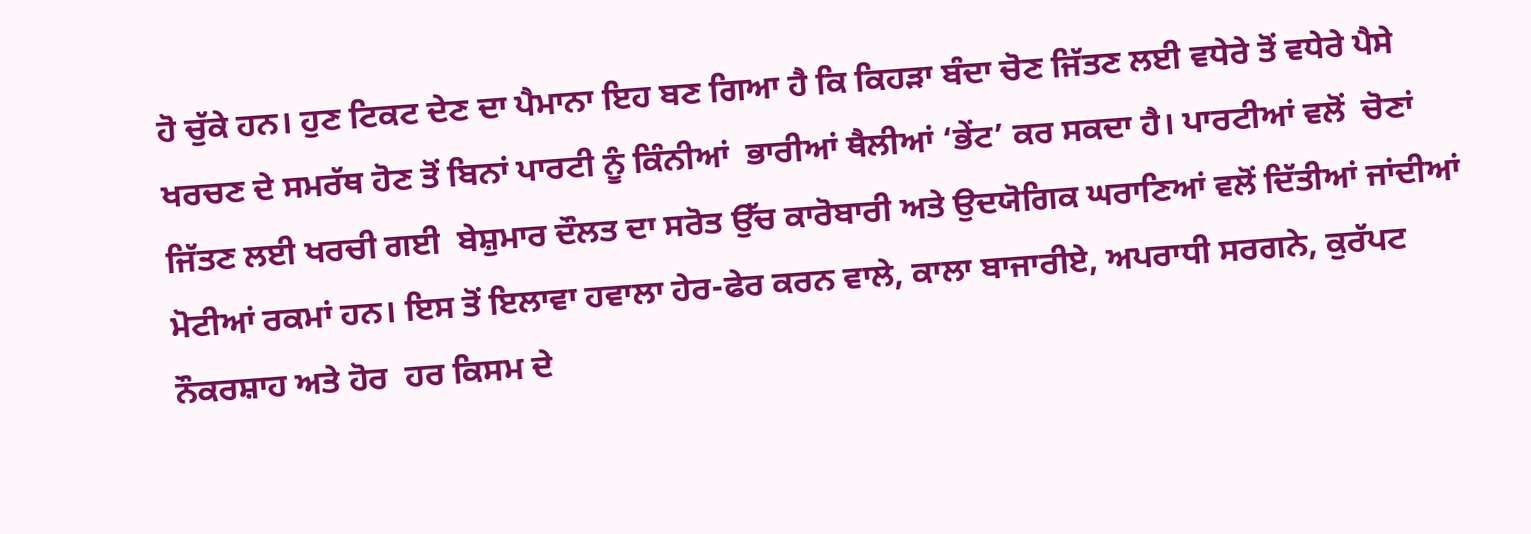ਹੋ ਚੁੱਕੇ ਹਨ। ਹੁਣ ਟਿਕਟ ਦੇਣ ਦਾ ਪੈਮਾਨਾ ਇਹ ਬਣ ਗਿਆ ਹੈ ਕਿ ਕਿਹੜਾ ਬੰਦਾ ਚੋਣ ਜਿੱਤਣ ਲਈ ਵਧੇਰੇ ਤੋਂ ਵਧੇਰੇ ਪੈਸੇ ਖਰਚਣ ਦੇ ਸਮਰੱਥ ਹੋਣ ਤੋਂ ਬਿਨਾਂ ਪਾਰਟੀ ਨੂੰ ਕਿੰਨੀਆਂ  ਭਾਰੀਆਂ ਥੈਲੀਆਂ ‘ਭੇਂਟ’ ਕਰ ਸਕਦਾ ਹੈ। ਪਾਰਟੀਆਂ ਵਲੋਂ  ਚੋਣਾਂ ਜਿੱਤਣ ਲਈ ਖਰਚੀ ਗਈ  ਬੇਸ਼ੁਮਾਰ ਦੌਲਤ ਦਾ ਸਰੋਤ ਉੱਚ ਕਾਰੋਬਾਰੀ ਅਤੇ ਉਦਯੋਗਿਕ ਘਰਾਣਿਆਂ ਵਲੋਂ ਦਿੱਤੀਆਂ ਜਾਂਦੀਆਂ ਮੋਟੀਆਂ ਰਕਮਾਂ ਹਨ। ਇਸ ਤੋਂ ਇਲਾਵਾ ਹਵਾਲਾ ਹੇਰ-ਫੇਰ ਕਰਨ ਵਾਲੇ, ਕਾਲਾ ਬਾਜਾਰੀਏ, ਅਪਰਾਧੀ ਸਰਗਨੇ, ਕੁਰੱਪਟ ਨੌਕਰਸ਼ਾਹ ਅਤੇ ਹੋਰ  ਹਰ ਕਿਸਮ ਦੇ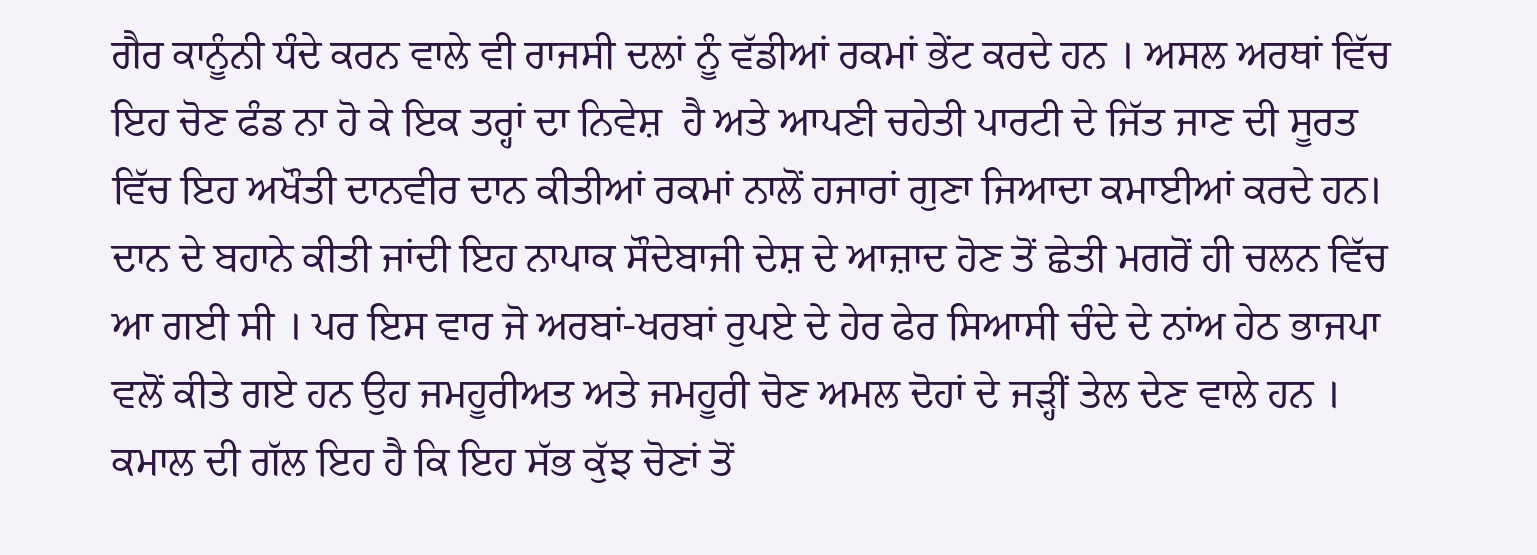ਗੈਰ ਕਾਨੂੰਨੀ ਧੰਦੇ ਕਰਨ ਵਾਲੇ ਵੀ ਰਾਜਸੀ ਦਲਾਂ ਨੂੰ ਵੱਡੀਆਂ ਰਕਮਾਂ ਭੇਂਟ ਕਰਦੇ ਹਨ । ਅਸਲ ਅਰਥਾਂ ਵਿੱਚ ਇਹ ਚੋਣ ਫੰਡ ਨਾ ਹੋ ਕੇ ਇਕ ਤਰ੍ਹਾਂ ਦਾ ਨਿਵੇਸ਼  ਹੈ ਅਤੇ ਆਪਣੀ ਚਹੇਤੀ ਪਾਰਟੀ ਦੇ ਜਿੱਤ ਜਾਣ ਦੀ ਸੂਰਤ ਵਿੱਚ ਇਹ ਅਖੌਤੀ ਦਾਨਵੀਰ ਦਾਨ ਕੀਤੀਆਂ ਰਕਮਾਂ ਨਾਲੋਂ ਹਜਾਰਾਂ ਗੁਣਾ ਜਿਆਦਾ ਕਮਾਈਆਂ ਕਰਦੇ ਹਨ। ਦਾਨ ਦੇ ਬਹਾਨੇ ਕੀਤੀ ਜਾਂਦੀ ਇਹ ਨਾਪਾਕ ਸੌਦੇਬਾਜੀ ਦੇਸ਼ ਦੇ ਆਜ਼ਾਦ ਹੋਣ ਤੋਂ ਛੇਤੀ ਮਗਰੋਂ ਹੀ ਚਲਨ ਵਿੱਚ ਆ ਗਈ ਸੀ । ਪਰ ਇਸ ਵਾਰ ਜੋ ਅਰਬਾਂ-ਖਰਬਾਂ ਰੁਪਏ ਦੇ ਹੇਰ ਫੇਰ ਸਿਆਸੀ ਚੰਦੇ ਦੇ ਨਾਂਅ ਹੇਠ ਭਾਜਪਾ ਵਲੋਂ ਕੀਤੇ ਗਏ ਹਨ ਉਹ ਜਮਹੂਰੀਅਤ ਅਤੇ ਜਮਹੂਰੀ ਚੋਣ ਅਮਲ ਦੋਹਾਂ ਦੇ ਜੜ੍ਹੀਂ ਤੇਲ ਦੇਣ ਵਾਲੇ ਹਨ । ਕਮਾਲ ਦੀ ਗੱਲ ਇਹ ਹੈ ਕਿ ਇਹ ਸੱਭ ਕੁੱਝ ਚੋਣਾਂ ਤੋਂ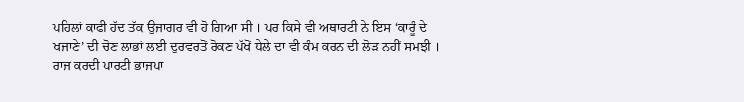ਪਹਿਲਾਂ ਕਾਫੀ ਹੱਦ ਤੱਕ ਉਜਾਗਰ ਵੀ ਹੋ ਗਿਆ ਸੀ । ਪਰ ਕਿਸੇ ਵੀ ਅਥਾਰਟੀ ਨੇ ਇਸ ‘ਕਾਰੂੰ ਦੇ ਖਜਾਣੇ’ ਦੀ ਚੋਣ ਲਾਭਾਂ ਲਈ ਦੁਰਵਰਤੋਂ ਰੋਕਣ ਪੱਖੋਂ ਧੇਲੇ ਦਾ ਵੀ ਕੰਮ ਕਰਨ ਦੀ ਲੋੜ ਨਹੀਂ ਸਮਝੀ ।
ਰਾਜ ਕਰਦੀ ਪਾਰਟੀ ਭਾਜਪਾ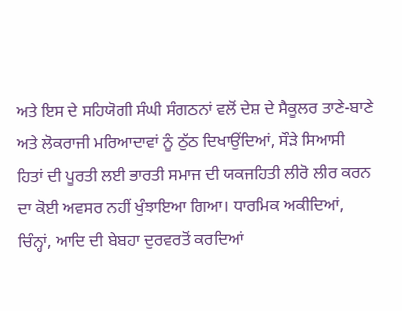ਅਤੇ ਇਸ ਦੇ ਸਹਿਯੋਗੀ ਸੰਘੀ ਸੰਗਠਨਾਂ ਵਲੋਂ ਦੇਸ਼ ਦੇ ਸੈਕੂਲਰ ਤਾਣੇ-ਬਾਣੇ ਅਤੇ ਲੋਕਰਾਜੀ ਮਰਿਆਦਾਵਾਂ ਨੂੰ ਠੁੱਠ ਦਿਖਾਉਂਦਿਆਂ, ਸੌੜੇ ਸਿਆਸੀ ਹਿਤਾਂ ਦੀ ਪੂਰਤੀ ਲਈ ਭਾਰਤੀ ਸਮਾਜ ਦੀ ਯਕਜਹਿਤੀ ਲੀਰੋ ਲੀਰ ਕਰਨ ਦਾ ਕੋਈ ਅਵਸਰ ਨਹੀਂ ਖੁੰਝਾਇਆ ਗਿਆ। ਧਾਰਮਿਕ ਅਕੀਦਿਆਂ, ਚਿੰਨ੍ਹਾਂ, ਆਦਿ ਦੀ ਬੇਬਹਾ ਦੁਰਵਰਤੋਂ ਕਰਦਿਆਂ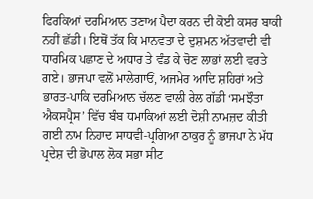ਫਿਰਕਿਆਂ ਦਰਮਿਆਨ ਤਣਾਅ ਪੈਦਾ ਕਰਨ ਦੀ ਕੋਈ ਕਸਰ ਬਾਕੀ ਨਹੀਂ ਛੱਡੀ। ਇਥੋਂ ਤੱਕ ਕਿ ਮਾਨਵਤਾ ਦੇ ਦੁਸ਼ਮਨ ਅੱਤਵਾਦੀ ਵੀ ਧਾਰਮਿਕ ਪਛਾਣ ਦੇ ਅਧਾਰ ਤੇ ਵੰਡ ਕੇ ਚੋਣ ਲਾਭਾਂ ਲਈ ਵਰਤੇ ਗਏ। ਭਾਜਪਾ ਵਲੋਂ ਮਾਲੇਗਾਓਂ, ਅਜਮੇਰ ਆਦਿ ਸ਼ਹਿਰਾਂ ਅਤੇ ਭਾਰਤ-ਪਾਕਿ ਦਰਮਿਆਨ ਚੱਲਣ ਵਾਲੀ ਰੇਲ ਗੱਡੀ ‘ਸਮਝੌਤਾ ਐਕਸਪ੍ਰੈਸ’ ਵਿੱਚ ਬੰਬ ਧਮਾਕਿਆਂ ਲਈ ਦੋਸ਼ੀ ਨਾਮਜ਼ਦ ਕੀਤੀ ਗਈ ਨਾਮ ਨਿਹਾਦ ਸਾਧਵੀ-ਪ੍ਰਗਿਆ ਠਾਕੁਰ ਨੂੰ ਭਾਜਪਾ ਨੇ ਮੱਧ ਪ੍ਰਦੇਸ਼ ਦੀ ਭੋਪਾਲ ਲੋਕ ਸਭਾ ਸੀਟ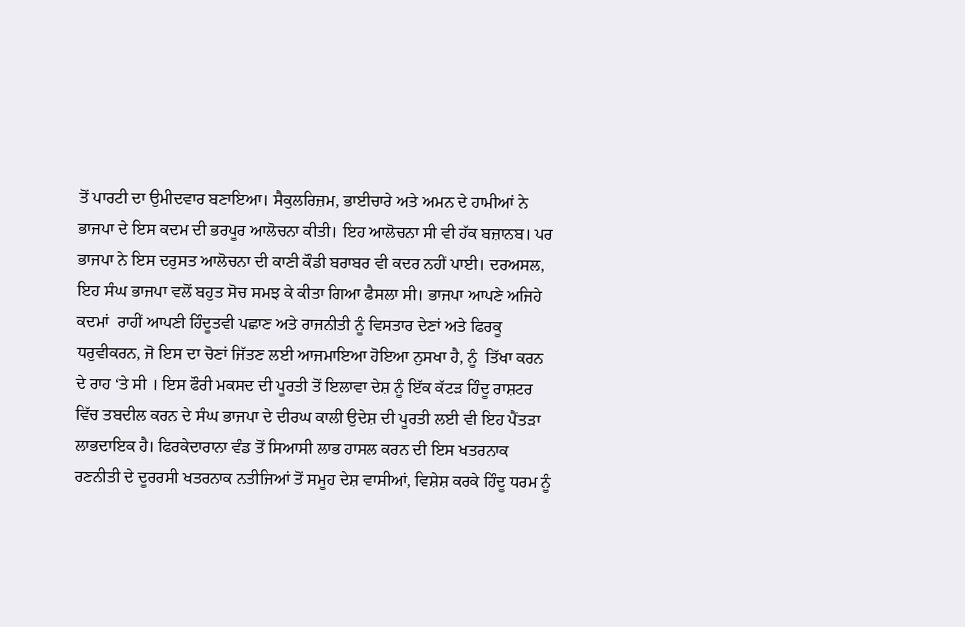ਤੋਂ ਪਾਰਟੀ ਦਾ ਉਮੀਦਵਾਰ ਬਣਾਇਆ। ਸੈਕੁਲਰਿਜ਼ਮ, ਭਾਈਚਾਰੇ ਅਤੇ ਅਮਨ ਦੇ ਹਾਮੀਆਂ ਨੇ ਭਾਜਪਾ ਦੇ ਇਸ ਕਦਮ ਦੀ ਭਰਪੂਰ ਆਲੋਚਨਾ ਕੀਤੀ। ਇਹ ਆਲੋਚਨਾ ਸੀ ਵੀ ਹੱਕ ਬਜ਼ਾਨਬ। ਪਰ ਭਾਜਪਾ ਨੇ ਇਸ ਦਰੁਸਤ ਆਲੋਚਨਾ ਦੀ ਕਾਣੀ ਕੌਡੀ ਬਰਾਬਰ ਵੀ ਕਦਰ ਨਹੀਂ ਪਾਈ। ਦਰਅਸਲ, ਇਹ ਸੰਘ ਭਾਜਪਾ ਵਲੋਂ ਬਹੁਤ ਸੋਚ ਸਮਝ ਕੇ ਕੀਤਾ ਗਿਆ ਫੈਸਲਾ ਸੀ। ਭਾਜਪਾ ਆਪਣੇ ਅਜਿਹੇ  ਕਦਮਾਂ  ਰਾਹੀਂ ਆਪਣੀ ਹਿੰਦੂਤਵੀ ਪਛਾਣ ਅਤੇ ਰਾਜਨੀਤੀ ਨੂੰ ਵਿਸਤਾਰ ਦੇਣਾਂ ਅਤੇ ਫਿਰਕੂ ਧਰੁਵੀਕਰਨ, ਜੋ ਇਸ ਦਾ ਚੋਣਾਂ ਜਿੱਤਣ ਲਈ ਆਜਮਾਇਆ ਹੋਇਆ ਨੁਸਖਾ ਹੈ, ਨੂੰ  ਤਿੱਖਾ ਕਰਨ ਦੇ ਰਾਹ ‘ਤੇ ਸੀ । ਇਸ ਫੌਰੀ ਮਕਸਦ ਦੀ ਪੂਰਤੀ ਤੋਂ ਇਲਾਵਾ ਦੇਸ਼ ਨੂੰ ਇੱਕ ਕੱਟੜ ਹਿੰਦੂ ਰਾਸ਼ਟਰ ਵਿੱਚ ਤਬਦੀਲ ਕਰਨ ਦੇ ਸੰਘ ਭਾਜਪਾ ਦੇ ਦੀਰਘ ਕਾਲੀ ਉਦੇਸ਼ ਦੀ ਪੂਰਤੀ ਲਈ ਵੀ ਇਹ ਪੈਂਤੜਾ ਲਾਭਦਾਇਕ ਹੈ। ਫਿਰਕੇਦਾਰਾਨਾ ਵੰਡ ਤੋਂ ਸਿਆਸੀ ਲਾਭ ਹਾਸਲ ਕਰਨ ਦੀ ਇਸ ਖਤਰਨਾਕ ਰਣਨੀਤੀ ਦੇ ਦੂਰਰਸੀ ਖਤਰਨਾਕ ਨਤੀਜਿਆਂ ਤੋਂ ਸਮੂਹ ਦੇਸ਼ ਵਾਸੀਆਂ, ਵਿਸ਼ੇਸ਼ ਕਰਕੇ ਹਿੰਦੂ ਧਰਮ ਨੂੰ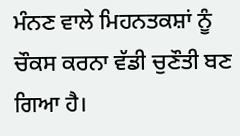ਮੰਨਣ ਵਾਲੇ ਮਿਹਨਤਕਸ਼ਾਂ ਨੂੰ ਚੌਕਸ ਕਰਨਾ ਵੱਡੀ ਚੁਣੌਤੀ ਬਣ ਗਿਆ ਹੈ।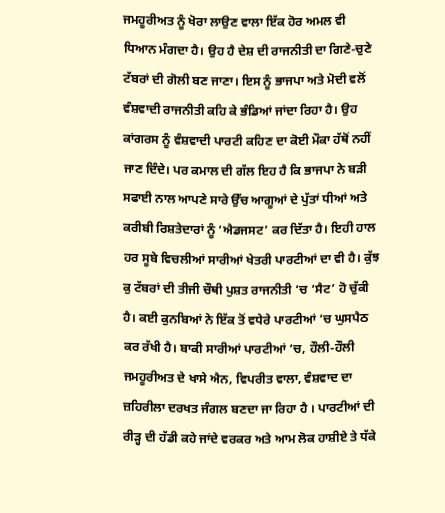ਜਮਹੂਰੀਅਤ ਨੂੰ ਖੋਰਾ ਲਾਉਣ ਵਾਲਾ ਇੱਕ ਹੋਰ ਅਮਲ ਵੀ ਧਿਆਨ ਮੰਗਦਾ ਹੈ। ਉਹ ਹੈ ਦੇਸ਼ ਦੀ ਰਾਜਨੀਤੀ ਦਾ ਗਿਣੇ-ਚੁਣੇ ਟੱਬਰਾਂ ਦੀ ਗੋਲੀ ਬਣ ਜਾਣਾ। ਇਸ ਨੂੰ ਭਾਜਪਾ ਅਤੇ ਮੋਦੀ ਵਲੋਂ ਵੰਸ਼ਵਾਦੀ ਰਾਜਨੀਤੀ ਕਹਿ ਕੇ ਭੰਡਿਆਂ ਜਾਂਦਾ ਰਿਹਾ ਹੈ। ਉਹ ਕਾਂਗਰਸ ਨੂੰ ਵੰਸ਼ਵਾਦੀ ਪਾਰਟੀ ਕਹਿਣ ਦਾ ਕੋਈ ਮੌਕਾ ਹੱਥੋਂ ਨਹੀਂ ਜਾਣ ਦਿੰਦੇ। ਪਰ ਕਮਾਲ ਦੀ ਗੱਲ ਇਹ ਹੈ ਕਿ ਭਾਜਪਾ ਨੇ ਬੜੀ ਸਫਾਈ ਨਾਲ ਆਪਣੇ ਸਾਰੇ ਉੱਚ ਆਗੂਆਂ ਦੇ ਪੁੱਤਾਂ ਧੀਆਂ ਅਤੇ ਕਰੀਬੀ ਰਿਸ਼ਤੇਦਾਰਾਂ ਨੂੰ ‘ਐਡਜਸਟ’ ਕਰ ਦਿੱਤਾ ਹੈ। ਇਹੀ ਹਾਲ ਹਰ ਸੂਬੇ ਵਿਚਲੀਆਂ ਸਾਰੀਆਂ ਖੇਤਰੀ ਪਾਰਟੀਆਂ ਦਾ ਵੀ ਹੈ। ਕੁੱਝ ਕੁ ਟੱਬਰਾਂ ਦੀ ਤੀਜੀ ਚੌਥੀ ਪੁਸ਼ਤ ਰਾਜਨੀਤੀ ‘ਚ ‘ਸੈਟ’ ਹੋ ਚੁੱਕੀ ਹੈ। ਕਈ ਕੁਨਬਿਆਂ ਨੇ ਇੱਕ ਤੋਂ ਵਧੇਰੇ ਪਾਰਟੀਆਂ ‘ਚ ਘੁਸਪੈਠ ਕਰ ਰੱਖੀ ਹੈ। ਬਾਕੀ ਸਾਰੀਆਂ ਪਾਰਟੀਆਂ ‘ਚ, ਹੌਲੀ-ਹੌਲੀ ਜਮਹੂਰੀਅਤ ਦੇ ਖਾਸੇ ਐਨ, ਵਿਪਰੀਤ ਵਾਲਾ, ਵੰਸ਼ਵਾਦ ਦਾ ਜ਼ਹਿਰੀਲਾ ਦਰਖਤ ਜੰਗਲ ਬਣਦਾ ਜਾ ਰਿਹਾ ਹੈ । ਪਾਰਟੀਆਂ ਦੀ ਰੀੜ੍ਹ ਦੀ ਹੱਡੀ ਕਹੇ ਜਾਂਦੇ ਵਰਕਰ ਅਤੇ ਆਮ ਲੋਕ ਹਾਸ਼ੀਏ ਤੇ ਧੱਕੇ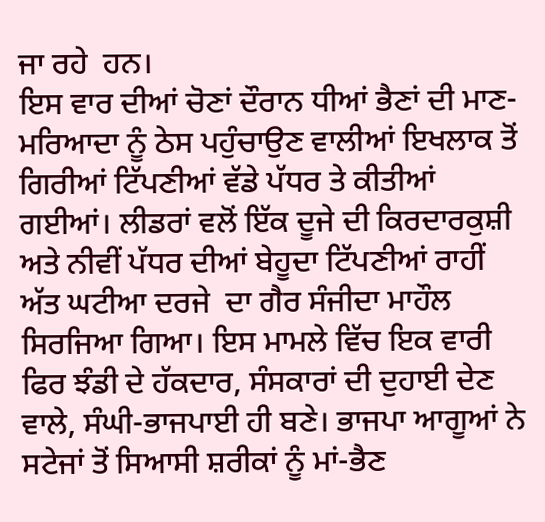ਜਾ ਰਹੇ  ਹਨ।
ਇਸ ਵਾਰ ਦੀਆਂ ਚੋਣਾਂ ਦੌਰਾਨ ਧੀਆਂ ਭੈਣਾਂ ਦੀ ਮਾਣ- ਮਰਿਆਦਾ ਨੂੰ ਠੇਸ ਪਹੁੰਚਾਉਣ ਵਾਲੀਆਂ ਇਖਲਾਕ ਤੋਂ ਗਿਰੀਆਂ ਟਿੱਪਣੀਆਂ ਵੱਡੇ ਪੱਧਰ ਤੇ ਕੀਤੀਆਂ  ਗਈਆਂ। ਲੀਡਰਾਂ ਵਲੋਂ ਇੱਕ ਦੂਜੇ ਦੀ ਕਿਰਦਾਰਕੁਸ਼ੀ ਅਤੇ ਨੀਵੀਂ ਪੱਧਰ ਦੀਆਂ ਬੇਹੂਦਾ ਟਿੱਪਣੀਆਂ ਰਾਹੀਂ ਅੱਤ ਘਟੀਆ ਦਰਜੇ  ਦਾ ਗੈਰ ਸੰਜੀਦਾ ਮਾਹੌਲ ਸਿਰਜਿਆ ਗਿਆ। ਇਸ ਮਾਮਲੇ ਵਿੱਚ ਇਕ ਵਾਰੀ ਫਿਰ ਝੰਡੀ ਦੇ ਹੱਕਦਾਰ, ਸੰਸਕਾਰਾਂ ਦੀ ਦੁਹਾਈ ਦੇਣ ਵਾਲੇ, ਸੰਘੀ-ਭਾਜਪਾਈ ਹੀ ਬਣੇ। ਭਾਜਪਾ ਆਗੂਆਂ ਨੇ ਸਟੇਜਾਂ ਤੋਂ ਸਿਆਸੀ ਸ਼ਰੀਕਾਂ ਨੂੰ ਮਾਂ-ਭੈਣ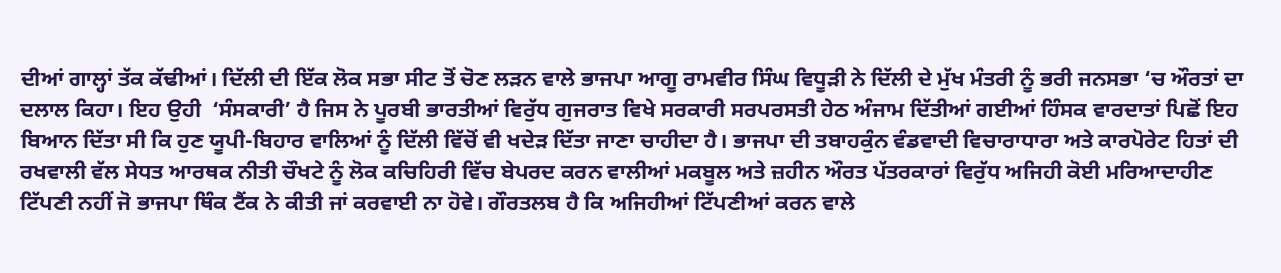ਦੀਆਂ ਗਾਲ੍ਹਾਂ ਤੱਕ ਕੱਢੀਆਂ। ਦਿੱਲੀ ਦੀ ਇੱਕ ਲੋਕ ਸਭਾ ਸੀਟ ਤੋਂ ਚੋਣ ਲੜਨ ਵਾਲੇ ਭਾਜਪਾ ਆਗੂ ਰਾਮਵੀਰ ਸਿੰਘ ਵਿਧੂੜੀ ਨੇ ਦਿੱਲੀ ਦੇ ਮੁੱਖ ਮੰਤਰੀ ਨੂੰ ਭਰੀ ਜਨਸਭਾ ‘ਚ ਔਰਤਾਂ ਦਾ ਦਲਾਲ ਕਿਹਾ। ਇਹ ਉਹੀ  ‘ਸੰਸਕਾਰੀ’ ਹੈ ਜਿਸ ਨੇ ਪੂਰਬੀ ਭਾਰਤੀਆਂ ਵਿਰੁੱਧ ਗੁਜਰਾਤ ਵਿਖੇ ਸਰਕਾਰੀ ਸਰਪਰਸਤੀ ਹੇਠ ਅੰਜਾਮ ਦਿੱਤੀਆਂ ਗਈਆਂ ਹਿੰਸਕ ਵਾਰਦਾਤਾਂ ਪਿਛੋਂ ਇਹ ਬਿਆਨ ਦਿੱਤਾ ਸੀ ਕਿ ਹੁਣ ਯੂਪੀ-ਬਿਹਾਰ ਵਾਲਿਆਂ ਨੂੰ ਦਿੱਲੀ ਵਿੱਚੋਂ ਵੀ ਖਦੇੜ ਦਿੱਤਾ ਜਾਣਾ ਚਾਹੀਦਾ ਹੈ। ਭਾਜਪਾ ਦੀ ਤਬਾਹਕੁੰਨ ਵੰਡਵਾਦੀ ਵਿਚਾਰਾਧਾਰਾ ਅਤੇ ਕਾਰਪੋਰੇਟ ਹਿਤਾਂ ਦੀ ਰਖਵਾਲੀ ਵੱਲ ਸੇਧਤ ਆਰਥਕ ਨੀਤੀ ਚੌਖਟੇ ਨੂੰ ਲੋਕ ਕਚਿਹਿਰੀ ਵਿੱਚ ਬੇਪਰਦ ਕਰਨ ਵਾਲੀਆਂ ਮਕਬੂਲ ਅਤੇ ਜ਼ਹੀਨ ਔਰਤ ਪੱਤਰਕਾਰਾਂ ਵਿਰੁੱਧ ਅਜਿਹੀ ਕੋਈ ਮਰਿਆਦਾਹੀਣ ਟਿੱਪਣੀ ਨਹੀਂ ਜੋ ਭਾਜਪਾ ਥਿੰਕ ਟੈਂਕ ਨੇ ਕੀਤੀ ਜਾਂ ਕਰਵਾਈ ਨਾ ਹੋਵੇ। ਗੌਰਤਲਬ ਹੈ ਕਿ ਅਜਿਹੀਆਂ ਟਿੱਪਣੀਆਂ ਕਰਨ ਵਾਲੇ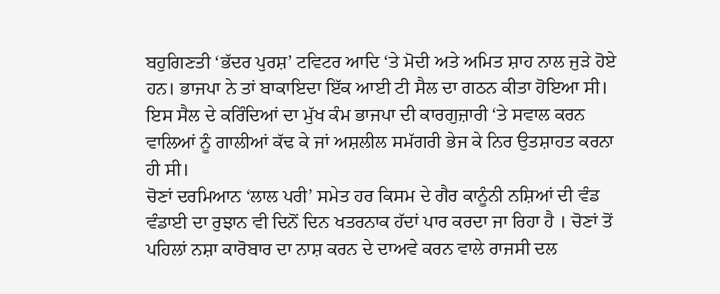ਬਹੁਗਿਣਤੀ ‘ਭੱਦਰ ਪੁਰਸ਼’ ਟਵਿਟਰ ਆਦਿ ‘ਤੇ ਮੋਦੀ ਅਤੇ ਅਮਿਤ ਸ਼ਾਹ ਨਾਲ ਜੁੜੇ ਹੋਏ ਹਨ। ਭਾਜਪਾ ਨੇ ਤਾਂ ਬਾਕਾਇਦਾ ਇੱਕ ਆਈ ਟੀ ਸੈਲ ਦਾ ਗਠਨ ਕੀਤਾ ਹੋਇਆ ਸੀ। ਇਸ ਸੈਲ ਦੇ ਕਰਿੰਦਿਆਂ ਦਾ ਮੁੱਖ ਕੰਮ ਭਾਜਪਾ ਦੀ ਕਾਰਗੁਜ਼ਾਰੀ ‘ਤੇ ਸਵਾਲ ਕਰਨ ਵਾਲਿਆਂ ਨੂੰ ਗਾਲੀਆਂ ਕੱਢ ਕੇ ਜਾਂ ਅਸ਼ਲੀਲ ਸਮੱਗਰੀ ਭੇਜ ਕੇ ਨਿਰ ਉਤਸ਼ਾਹਤ ਕਰਨਾ ਹੀ ਸੀ।
ਚੋਣਾਂ ਦਰਮਿਆਨ ‘ਲਾਲ ਪਰੀ’ ਸਮੇਤ ਹਰ ਕਿਸਮ ਦੇ ਗੈਰ ਕਾਨੂੰਨੀ ਨਸ਼ਿਆਂ ਦੀ ਵੰਡ ਵੰਡਾਈ ਦਾ ਰੁਝਾਨ ਵੀ ਦਿਨੋਂ ਦਿਨ ਖਤਰਨਾਕ ਹੱਦਾਂ ਪਾਰ ਕਰਦਾ ਜਾ ਰਿਹਾ ਹੈ । ਚੋਣਾਂ ਤੋਂ ਪਹਿਲਾਂ ਨਸ਼ਾ ਕਾਰੋਬਾਰ ਦਾ ਨਾਸ਼ ਕਰਨ ਦੇ ਦਾਅਵੇ ਕਰਨ ਵਾਲੇ ਰਾਜਸੀ ਦਲ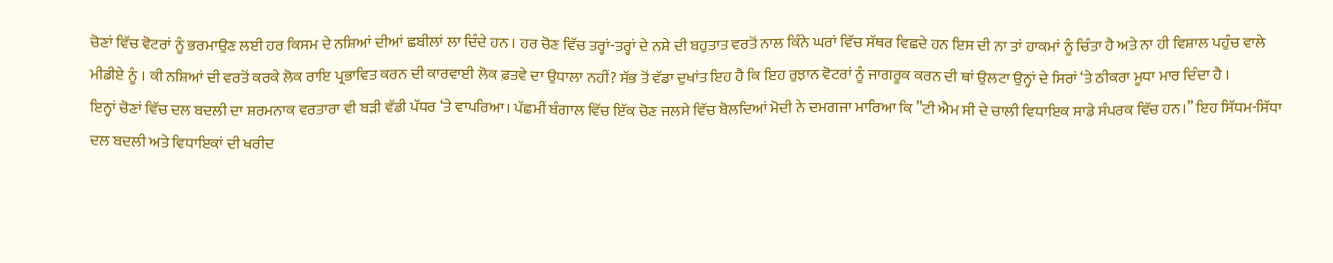ਚੋਣਾਂ ਵਿੱਚ ਵੋਟਰਾਂ ਨੂੰ ਭਰਮਾਉਣ ਲਈ ਹਰ ਕਿਸਮ ਦੇ ਨਸ਼ਿਆਂ ਦੀਆਂ ਛਬੀਲਾਂ ਲਾ ਦਿੰਦੇ ਹਨ । ਹਰ ਚੋਣ ਵਿੱਚ ਤਰ੍ਹਾਂ-ਤਰ੍ਹਾਂ ਦੇ ਨਸ਼ੇ ਦੀ ਬਹੁਤਾਤ ਵਰਤੋਂ ਨਾਲ ਕਿੰਨੇ ਘਰਾਂ ਵਿੱਚ ਸੱਥਰ ਵਿਛਦੇ ਹਨ ਇਸ ਦੀ ਨਾ ਤਾਂ ਹਾਕਮਾਂ ਨੂੰ ਚਿੰਤਾ ਹੈ ਅਤੇ ਨਾ ਹੀ ਵਿਸ਼ਾਲ ਪਹੁੰਚ ਵਾਲੇ ਮੀਡੀਏ ਨੂੰ । ਕੀ ਨਸ਼ਿਆਂ ਦੀ ਵਰਤੋਂ ਕਰਕੇ ਲੋਕ ਰਾਇ ਪ੍ਰਭਾਵਿਤ ਕਰਨ ਦੀ ਕਾਰਵਾਈ ਲੋਕ ਫ਼ਤਵੇ ਦਾ ਉਧਾਲਾ ਨਹੀਂ? ਸੱਭ ਤੋਂ ਵੱਡਾ ਦੁਖਾਂਤ ਇਹ ਹੈ ਕਿ ਇਹ ਰੁਝਾਨ ਵੋਟਰਾਂ ਨੂੰ ਜਾਗਰੂਕ ਕਰਨ ਦੀ ਥਾਂ ਉਲਟਾ ਉਨ੍ਹਾਂ ਦੇ ਸਿਰਾਂ ‘ਤੇ ਠੀਕਰਾ ਮੂਧਾ ਮਾਰ ਦਿੰਦਾ ਹੈ ।
ਇਨ੍ਹਾਂ ਚੋਣਾਂ ਵਿੱਚ ਦਲ ਬਦਲੀ ਦਾ ਸ਼ਰਮਨਾਕ ਵਰਤਾਰਾ ਵੀ ਬੜੀ ਵੱਡੀ ਪੱਧਰ ‘ਤੇ ਵਾਪਰਿਆ। ਪੱਛਮੀਂ ਬੰਗਾਲ ਵਿੱਚ ਇੱਕ ਚੋਣ ਜਲਸੇ ਵਿੱਚ ਬੋਲਦਿਆਂ ਮੋਦੀ ਨੇ ਦਮਗਜਾ ਮਾਰਿਆ ਕਿ ”ਟੀ ਐਮ ਸੀ ਦੇ ਚਾਲੀ ਵਿਧਾਇਕ ਸਾਡੇ ਸੰਪਰਕ ਵਿੱਚ ਹਨ।” ਇਹ ਸਿੱਧਮ-ਸਿੱਧਾ ਦਲ ਬਦਲੀ ਅਤੇ ਵਿਧਾਇਕਾਂ ਦੀ ਖਰੀਦ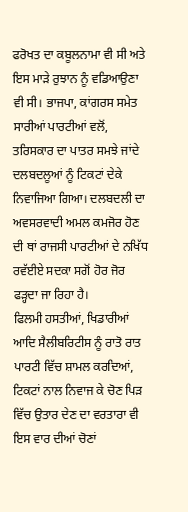ਫਰੋਖਤ ਦਾ ਕਬੂਲਨਾਮਾ ਵੀ ਸੀ ਅਤੇ ਇਸ ਮਾੜੇ ਰੁਝਾਨ ਨੂੰ ਵਡਿਆਉਣਾ ਵੀ ਸੀ। ਭਾਜਪਾ, ਕਾਂਗਰਸ ਸਮੇਤ ਸਾਰੀਆਂ ਪਾਰਟੀਆਂ ਵਲੋਂ, ਤਰਿਸਕਾਰ ਦਾ ਪਾਤਰ ਸਮਝੇ ਜਾਂਦੇ ਦਲਬਦਲੂਆਂ ਨੂੰ ਟਿਕਟਾਂ ਦੇਕੇ ਨਿਵਾਜਿਆ ਗਿਆ। ਦਲਬਦਲੀ ਦਾ ਅਵਸਰਵਾਦੀ ਅਮਲ ਕਮਜੋਰ ਹੋਣ ਦੀ ਥਾਂ ਰਾਜਸੀ ਪਾਰਟੀਆਂ ਦੇ ਨਖਿੱਧ ਰਵੱਈਏ ਸਦਕਾ ਸਗੋਂ ਹੋਰ ਜੋਰ ਫੜ੍ਹਦਾ ਜਾ ਰਿਹਾ ਹੈ।
ਫਿਲਮੀ ਹਸਤੀਆਂ, ਖਿਡਾਰੀਆਂ ਆਦਿ ਸੈਲੀਬਰਿਟੀਸ ਨੂੰ ਰਾਤੋ ਰਾਤ ਪਾਰਟੀ ਵਿੱਚ ਸ਼ਾਮਲ ਕਰਦਿਆਂ, ਟਿਕਟਾਂ ਨਾਲ ਨਿਵਾਜ ਕੇ ਚੋਣ ਪਿੜ ਵਿੱਚ ਉਤਾਰ ਦੇਣ ਦਾ ਵਰਤਾਰਾ ਵੀ ਇਸ ਵਾਰ ਦੀਆਂ ਚੋਣਾਂ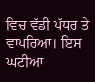ਵਿਚ ਵੱਡੀ ਪੱਧਰ ਤੇ ਵਾਪਰਿਆ। ਇਸ ਘਟੀਆ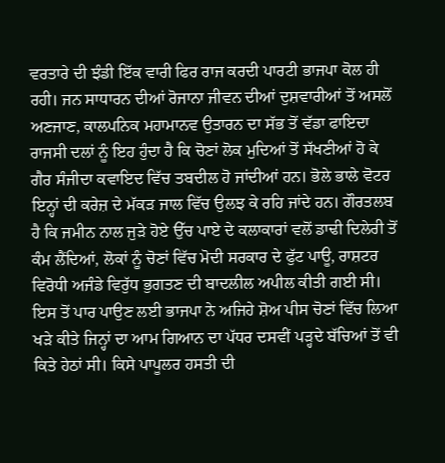ਵਰਤਾਰੇ ਦੀ ਝੰਡੀ ਇੱਕ ਵਾਰੀ ਫਿਰ ਰਾਜ ਕਰਦੀ ਪਾਰਟੀ ਭਾਜਪਾ ਕੋਲ ਹੀ ਰਹੀ। ਜਨ ਸਾਧਾਰਨ ਦੀਆਂ ਰੋਜਾਨਾ ਜੀਵਨ ਦੀਆਂ ਦੁਸ਼ਵਾਰੀਆਂ ਤੋਂ ਅਸਲੋਂ ਅਣਜਾਣ, ਕਾਲਪਨਿਕ ਮਹਾਮਾਨਵ ਉਤਾਰਨ ਦਾ ਸੱਭ ਤੋਂ ਵੱਡਾ ਫਾਇਦਾ ਰਾਜਸੀ ਦਲਾਂ ਨੂੰ ਇਹ ਹੁੰਦਾ ਹੈ ਕਿ ਚੋਣਾਂ ਲੋਕ ਮੁਦਿਆਂ ਤੋਂ ਸੱਖਣੀਆਂ ਹੋ ਕੇ ਗੈਰ ਸੰਜੀਦਾ ਕਵਾਇਦ ਵਿੱਚ ਤਬਦੀਲ ਹੋ ਜਾਂਦੀਆਂ ਹਨ। ਭੋਲੇ ਭਾਲੇ ਵੋਟਰ ਇਨ੍ਹਾਂ ਦੀ ਕਰੇਜ਼ ਦੇ ਮੱਕੜ ਜਾਲ ਵਿੱਚ ਉਲਝ ਕੇ ਰਹਿ ਜਾਂਦੇ ਹਨ। ਗੌਰਤਲਬ ਹੈ ਕਿ ਜਮੀਨ ਨਾਲ ਜੁੜੇ ਹੋਏ ਉੱਚ ਪਾਏ ਦੇ ਕਲਾਕਾਰਾਂ ਵਲੋਂ ਡਾਢੀ ਦਿਲੇਰੀ ਤੋਂ ਕੰਮ ਲੈਂਦਿਆਂ, ਲੋਕਾਂ ਨੂੰ ਚੋਣਾਂ ਵਿੱਚ ਮੋਦੀ ਸਰਕਾਰ ਦੇ ਫੁੱਟ ਪਾਊ, ਰਾਸ਼ਟਰ ਵਿਰੋਧੀ ਅਜੰਡੇ ਵਿਰੁੱਧ ਭੁਗਤਣ ਦੀ ਬਾਦਲੀਲ ਅਪੀਲ ਕੀਤੀ ਗਈ ਸੀ। ਇਸ ਤੋਂ ਪਾਰ ਪਾਉਣ ਲਈ ਭਾਜਪਾ ਨੇ ਅਜਿਹੇ ਸ਼ੋਅ ਪੀਸ ਚੋਣਾਂ ਵਿੱਚ ਲਿਆ ਖੜੇ ਕੀਤੇ ਜਿਨ੍ਹਾਂ ਦਾ ਆਮ ਗਿਆਨ ਦਾ ਪੱਧਰ ਦਸਵੀਂ ਪੜ੍ਹਦੇ ਬੱਚਿਆਂ ਤੋਂ ਵੀ ਕਿਤੇ ਹੇਠਾਂ ਸੀ। ਕਿਸੇ ਪਾਪੂਲਰ ਹਸਤੀ ਦੀ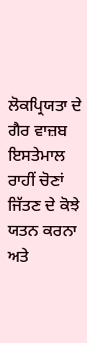ਲੋਕਪ੍ਰਿਯਤਾ ਦੇ ਗੈਰ ਵਾਜ਼ਬ ਇਸਤੇਮਾਲ ਰਾਹੀਂ ਚੋਣਾਂ ਜਿੱਤਣ ਦੇ ਕੋਝੇ ਯਤਨ ਕਰਨਾ ਅਤੇ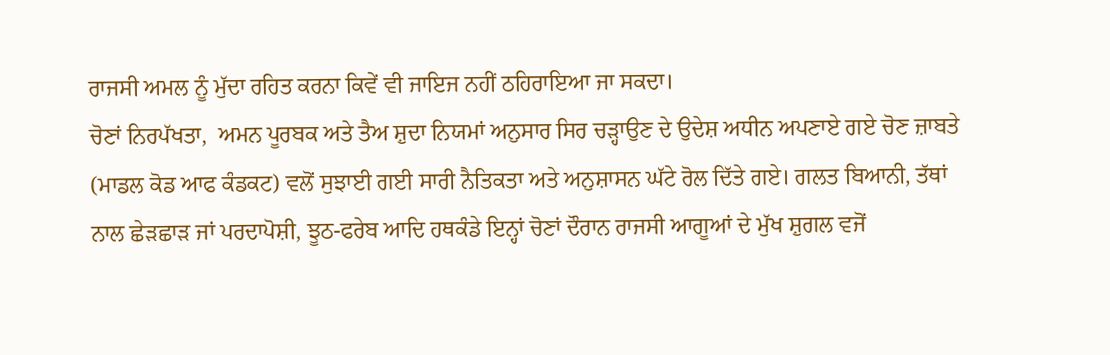ਰਾਜਸੀ ਅਮਲ ਨੂੰ ਮੁੱਦਾ ਰਹਿਤ ਕਰਨਾ ਕਿਵੇਂ ਵੀ ਜਾਇਜ ਨਹੀਂ ਠਹਿਰਾਇਆ ਜਾ ਸਕਦਾ।
ਚੋਣਾਂ ਨਿਰਪੱਖਤਾ,  ਅਮਨ ਪੂਰਬਕ ਅਤੇ ਤੈਅ ਸ਼ੁਦਾ ਨਿਯਮਾਂ ਅਨੁਸਾਰ ਸਿਰ ਚੜ੍ਹਾਉਣ ਦੇ ਉਦੇਸ਼ ਅਧੀਨ ਅਪਣਾਏ ਗਏ ਚੋਣ ਜ਼ਾਬਤੇ (ਮਾਡਲ ਕੋਡ ਆਫ ਕੰਡਕਟ) ਵਲੋਂ ਸੁਝਾਈ ਗਈ ਸਾਰੀ ਨੈਤਿਕਤਾ ਅਤੇ ਅਨੁਸ਼ਾਸਨ ਘੱਟੇ ਰੋਲ ਦਿੱਤੇ ਗਏ। ਗਲਤ ਬਿਆਨੀ, ਤੱਥਾਂ ਨਾਲ ਛੇੜਛਾੜ ਜਾਂ ਪਰਦਾਪੋਸ਼ੀ, ਝੂਠ-ਫਰੇਬ ਆਦਿ ਹਥਕੰਡੇ ਇਨ੍ਹਾਂ ਚੋਣਾਂ ਦੌਰਾਨ ਰਾਜਸੀ ਆਗੂਆਂ ਦੇ ਮੁੱਖ ਸ਼ੁਗਲ ਵਜੋਂ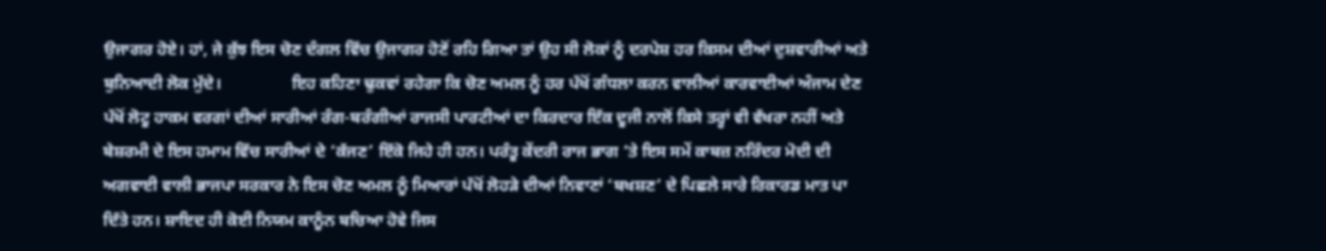ਉਜਾਗਰ ਹੋਏ। ਹਾਂ, ਜੇ ਕੁੱਝ ਇਸ ਚੋਣ ਦੰਗਲ ਵਿੱਚ ਉਜਾਗਰ ਹੋਣੋਂ ਰਹਿ ਗਿਆ ਤਾਂ ਉਹ ਸੀ ਲੋਕਾਂ ਨੂੰ ਦਰਪੇਸ਼ ਹਰ ਕਿਸਮ ਦੀਆਂ ਦੁਸ਼ਵਾਰੀਆਂ ਅਤੇ ਬੁਨਿਆਦੀ ਲੋਕ ਮੁੱਦੇ।                 ਇਹ ਕਹਿਣਾ ਢੁਕਵਾਂ ਰਹੇਗਾ ਕਿ ਚੋਣ ਅਮਲ ਨੂੰ ਹਰ ਪੱਖੋਂ ਗੰਧਲਾ ਕਰਨ ਵਾਲੀਆਂ ਕਾਰਵਾਈਆਂ ਅੰਜਾਮ ਦੇਣ ਪੱਖੋਂ ਲੋਟੂ ਹਾਕਮ ਵਰਗਾਂ ਦੀਆਂ ਸਾਰੀਆਂ ਰੰਗ-ਬਰੰਗੀਆਂ ਰਾਜਸੀ ਪਾਰਟੀਆਂ ਦਾ ਕਿਰਦਾਰ ਇੱਕ ਦੂਜੀ ਨਾਲੋਂ ਕਿਸੇ ਤਰ੍ਹਾਂ ਵੀ ਵੱਖਰਾ ਨਹੀਂ ਅਤੇ ਬੇਸ਼ਰਮੀ ਦੇ ਇਸ ਹਮਾਮ ਵਿੱਚ ਸਾਰੀਆਂ ਦੇ ‘ਕੱਜਣ’ ਇੱਕੋ ਜਿਹੇ ਹੀ ਹਨ। ਪਰੰਤੂ ਕੇਂਦਰੀ ਰਾਜ ਭਾਗ ‘ਤੇ ਇਸ ਸਮੇਂ ਕਾਬਜ਼ ਨਰਿੰਦਰ ਮੋਦੀ ਦੀ ਅਗਵਾਈ ਵਾਲੀ ਭਾਜਪਾ ਸਰਕਾਰ ਨੇ ਇਸ ਚੋਣ ਅਮਲ ਨੂੰ ਮਿਆਰਾਂ ਪੱਖੋਂ ਲੋਹੜੇ ਦੀਆਂ ਨਿਵਾਣਾਂ ‘ਬਖਸ਼ਣ’ ਦੇ ਪਿਛਲੇ ਸਾਰੇ ਰਿਕਾਰਡ ਮਾਤ ਪਾ ਦਿੱਤੇ ਹਨ। ਸ਼ਾਇਦ ਹੀ ਕੋਈ ਨਿਯਮ ਕਾਨੂੰਨ ਬਚਿਆ ਹੋਵੇ ਜਿਸ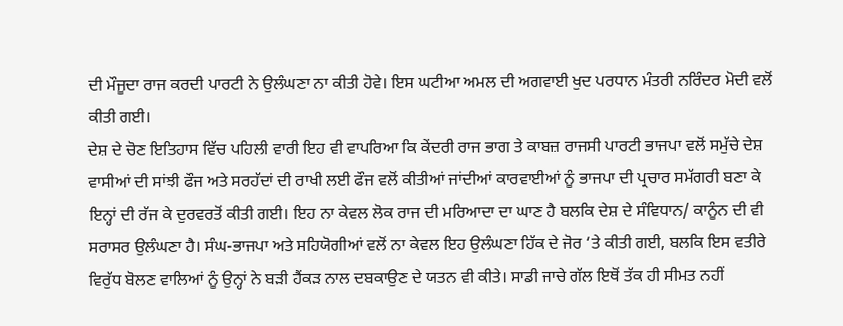ਦੀ ਮੌਜੂਦਾ ਰਾਜ ਕਰਦੀ ਪਾਰਟੀ ਨੇ ਉਲੰਘਣਾ ਨਾ ਕੀਤੀ ਹੋਵੇ। ਇਸ ਘਟੀਆ ਅਮਲ ਦੀ ਅਗਵਾਈ ਖੁਦ ਪਰਧਾਨ ਮੰਤਰੀ ਨਰਿੰਦਰ ਮੋਦੀ ਵਲੋਂ ਕੀਤੀ ਗਈ।
ਦੇਸ਼ ਦੇ ਚੋਣ ਇਤਿਹਾਸ ਵਿੱਚ ਪਹਿਲੀ ਵਾਰੀ ਇਹ ਵੀ ਵਾਪਰਿਆ ਕਿ ਕੇਂਦਰੀ ਰਾਜ ਭਾਗ ਤੇ ਕਾਬਜ਼ ਰਾਜਸੀ ਪਾਰਟੀ ਭਾਜਪਾ ਵਲੋਂ ਸਮੁੱਚੇ ਦੇਸ਼ ਵਾਸੀਆਂ ਦੀ ਸਾਂਝੀ ਫੌਜ ਅਤੇ ਸਰਹੱਦਾਂ ਦੀ ਰਾਖੀ ਲਈ ਫੌਜ ਵਲੋਂ ਕੀਤੀਆਂ ਜਾਂਦੀਆਂ ਕਾਰਵਾਈਆਂ ਨੂੰ ਭਾਜਪਾ ਦੀ ਪ੍ਰਚਾਰ ਸਮੱਗਰੀ ਬਣਾ ਕੇ ਇਨ੍ਹਾਂ ਦੀ ਰੱਜ ਕੇ ਦੁਰਵਰਤੋਂ ਕੀਤੀ ਗਈ। ਇਹ ਨਾ ਕੇਵਲ ਲੋਕ ਰਾਜ ਦੀ ਮਰਿਆਦਾ ਦਾ ਘਾਣ ਹੈ ਬਲਕਿ ਦੇਸ਼ ਦੇ ਸੰਵਿਧਾਨ/ ਕਾਨੂੰਨ ਦੀ ਵੀ ਸਰਾਸਰ ਉਲੰਘਣਾ ਹੈ। ਸੰਘ-ਭਾਜਪਾ ਅਤੇ ਸਹਿਯੋਗੀਆਂ ਵਲੋਂ ਨਾ ਕੇਵਲ ਇਹ ਉਲੰਘਣਾ ਹਿੱਕ ਦੇ ਜੋਰ ‘ਤੇ ਕੀਤੀ ਗਈ, ਬਲਕਿ ਇਸ ਵਤੀਰੇ ਵਿਰੁੱਧ ਬੋਲਣ ਵਾਲਿਆਂ ਨੂੰ ਉਨ੍ਹਾਂ ਨੇ ਬੜੀ ਹੈਂਕੜ ਨਾਲ ਦਬਕਾਉਣ ਦੇ ਯਤਨ ਵੀ ਕੀਤੇ। ਸਾਡੀ ਜਾਚੇ ਗੱਲ ਇਥੋਂ ਤੱਕ ਹੀ ਸੀਮਤ ਨਹੀਂ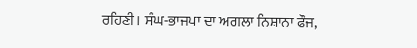ਰਹਿਣੀ। ਸੰਘ-ਭਾਜਪਾ ਦਾ ਅਗਲਾ ਨਿਸ਼ਾਨਾ ਫੌਜ,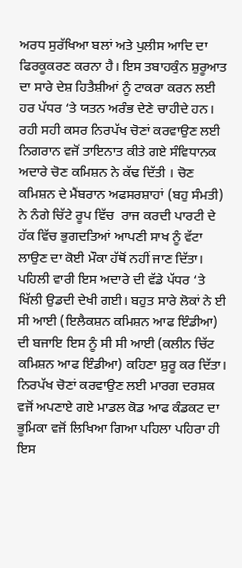ਅਰਧ ਸੁਰੱਖਿਆ ਬਲਾਂ ਅਤੇ ਪੁਲੀਸ ਆਦਿ ਦਾ ਫਿਰਕੂਕਰਣ ਕਰਨਾ ਹੈ। ਇਸ ਤਬਾਹਕੁੰਨ ਸ਼ੁਰੂਆਤ ਦਾ ਸਾਰੇ ਦੇਸ਼ ਹਿਤੈਸ਼ੀਆਂ ਨੂੰ ਟਾਕਰਾ ਕਰਨ ਲਈ ਹਰ ਪੱਧਰ ‘ਤੇ ਯਤਨ ਅਰੰਭ ਦੇਣੇ ਚਾਹੀਦੇ ਹਨ।
ਰਹੀ ਸਹੀ ਕਸਰ ਨਿਰਪੱਖ ਚੋਣਾਂ ਕਰਵਾਉਣ ਲਈ ਨਿਗਰਾਨ ਵਜੋਂ ਤਾਇਨਾਤ ਕੀਤੇ ਗਏ ਸੰਵਿਧਾਨਕ ਅਦਾਰੇ ਚੋਣ ਕਮਿਸ਼ਨ ਨੇ ਕੱਢ ਦਿੱਤੀ । ਚੋਣ ਕਮਿਸ਼ਨ ਦੇ ਮੈਂਬਰਾਨ ਅਫਸਰਸ਼ਾਹਾਂ (ਬਹੁ ਸੰਮਤੀ) ਨੇ ਨੰਗੇ ਚਿੱਟੇ ਰੂਪ ਵਿੱਚ  ਰਾਜ ਕਰਦੀ ਪਾਰਟੀ ਦੇ ਹੱਕ ਵਿੱਚ ਭੁਗਦਤਿਆਂ ਆਪਣੀ ਸਾਖ ਨੂੰ ਵੱਟਾ ਲਾਉਣ ਦਾ ਕੋਈ ਮੌਕਾ ਹੱਥੋਂ ਨਹੀਂ ਜਾਣ ਦਿੱਤਾ। ਪਹਿਲੀ ਵਾਰੀ ਇਸ ਅਦਾਰੇ ਦੀ ਵੱਡੇ ਪੱਧਰ ‘ਤੇ ਖਿੱਲੀ ਉਡਦੀ ਦੇਖੀ ਗਈ। ਬਹੁਤ ਸਾਰੇ ਲੋਕਾਂ ਨੇ ਈ ਸੀ ਆਈ (ਇਲੈਕਸ਼ਨ ਕਮਿਸ਼ਨ ਆਫ ਇੰਡੀਆ) ਦੀ ਬਜਾਇ ਇਸ ਨੂੰ ਸੀ ਸੀ ਆਈ (ਕਲੀਨ ਚਿੱਟ ਕਮਿਸ਼ਨ ਆਫ ਇੰਡੀਆ) ਕਹਿਣਾ ਸ਼ੁਰੂ ਕਰ ਦਿੱਤਾ। ਨਿਰਪੱਖ ਚੋਣਾਂ ਕਰਵਾਉਣ ਲਈ ਮਾਰਗ ਦਰਸ਼ਕ ਵਜੋਂ ਅਪਣਾਏ ਗਏ ਮਾਡਲ ਕੋਡ ਆਫ ਕੰਡਕਟ ਦਾ ਭੂਮਿਕਾ ਵਜੋਂ ਲਿਖਿਆ ਗਿਆ ਪਹਿਲਾ ਪਹਿਰਾ ਹੀ ਇਸ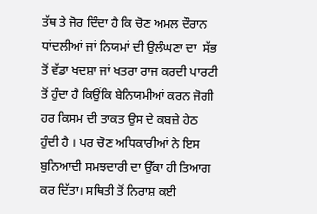ਤੱਥ ਤੇ ਜੋਰ ਦਿੰਦਾ ਹੈ ਕਿ ਚੋਣ ਅਮਲ ਦੌਰਾਨ ਧਾਂਦਲੀਆਂ ਜਾਂ ਨਿਯਮਾਂ ਦੀ ਉਲੰਘਣਾ ਦਾ  ਸੱਭ  ਤੋਂ ਵੱਡਾ ਖਦਸ਼ਾ ਜਾਂ ਖਤਰਾ ਰਾਜ ਕਰਦੀ ਪਾਰਟੀ ਤੋਂ ਹੁੰਦਾ ਹੈ ਕਿਉਂਕਿ ਬੇਨਿਯਮੀਆਂ ਕਰਨ ਜੋਗੀ ਹਰ ਕਿਸਮ ਦੀ ਤਾਕਤ ਉਸ ਦੇ ਕਬਜ਼ੇ ਹੇਠ ਹੁੰਦੀ ਹੈ । ਪਰ ਚੋਣ ਅਧਿਕਾਰੀਆਂ ਨੇ ਇਸ ਬੁਨਿਆਦੀ ਸਮਝਦਾਰੀ ਦਾ ਉੱਕਾ ਹੀ ਤਿਆਗ ਕਰ ਦਿੱਤਾ। ਸਥਿਤੀ ਤੋਂ ਨਿਰਾਸ਼ ਕਈ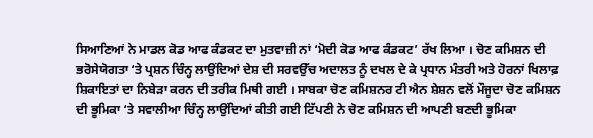ਸਿਆਣਿਆਂ ਨੇ ਮਾਡਲ ਕੋਡ ਆਫ ਕੰਡਕਟ ਦਾ ਮੁਤਵਾਜ਼ੀ ਨਾਂ ‘ਮੋਦੀ ਕੋਡ ਆਫ ਕੰਡਕਟ’ ਰੱਖ ਲਿਆ । ਚੋਣ ਕਮਿਸ਼ਨ ਦੀ ਭਰੋਸੇਯੋਗਤਾ ‘ਤੇ ਪ੍ਰਸ਼ਨ ਚਿੰਨ੍ਹ ਲਾਉਂਦਿਆਂ ਦੇਸ਼ ਦੀ ਸਰਵਉੱਚ ਅਦਾਲਤ ਨੂੰ ਦਖਲ ਦੇ ਕੇ ਪ੍ਰਧਾਨ ਮੰਤਰੀ ਅਤੇ ਹੋਰਨਾਂ ਖਿਲਾਫ਼ ਸ਼ਿਕਾਇਤਾਂ ਦਾ ਨਿਬੇੜਾ ਕਰਨ ਦੀ ਤਰੀਕ ਮਿਥੀ ਗਈ । ਸਾਬਕਾ ਚੋਣ ਕਮਿਸ਼ਨਰ ਟੀ ਐਨ ਸ਼ੇਸ਼ਨ ਵਲੋਂ ਮੌਜੂਦਾ ਚੋਣ ਕਮਿਸ਼ਨ ਦੀ ਭੂਮਿਕਾ ‘ਤੇ ਸਵਾਲੀਆ ਚਿੰਨ੍ਹ ਲਾਉਂਦਿਆਂ ਕੀਤੀ ਗਈ ਟਿੱਪਣੀ ਨੇ ਚੋਣ ਕਮਿਸ਼ਨ ਦੀ ਆਪਣੀ ਬਣਦੀ ਭੂਮਿਕਾ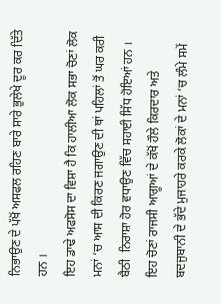ਨਿਭਾਉਣ ਦੇ ਪੱਖੋਂ ਅਸਫਲ ਰਹਿਣ ਬਾਰੇ ਸਾਰੇ ਭੁਲੇਖੇ ਦੂਰ ਕਰ ਦਿੱਤੇ ਹਨ ।
ਇਹ ਡਾਢੇ ਅਫਸੋਸ ਦਾ ਵਿਸ਼ਾ ਹੈ ਕਿ ਹਾਲੀਆ ਲੋਕ ਸਭਾ ਚੋਣਾਂ ਲੋਕ ਮਨਾਂ ‘ਚ ਆਸ ਦੀ ਕਿਰਣ ਜਗਾਉਣ ਦੀ ਥਾਂ ਪਹਿਲਾਂ ਤੋਂ ਘਰ ਕਰੀ ਬੈਠੀ  ਨਿਰਾਸ਼ਾ ਹੋਰ ਵਧਾਉਣ ਵਿੱਚ ਸਹਾਈ ਸਿੱਧ ਹੋਇਆਂ ਹਨ । ਇਹ ਚੋਣਾਂ ਰਾਜਸੀ ਆਗੂਆਂ ਦੇ ਕੱਖੋਂ ਹੌਲੇ ਕਿਰਦਾਰ ਅਤੇ ਬਦਜੁਬਾਨੀ ਦੇ ਭੱਦੇ ਮੁਜਾਹਰੇ ਕਰਕੇ ਲੋਕਾਂ ਦੇ ਮਨਾਂ ‘ਚ ਲੰਮੇ ਸਮੇਂ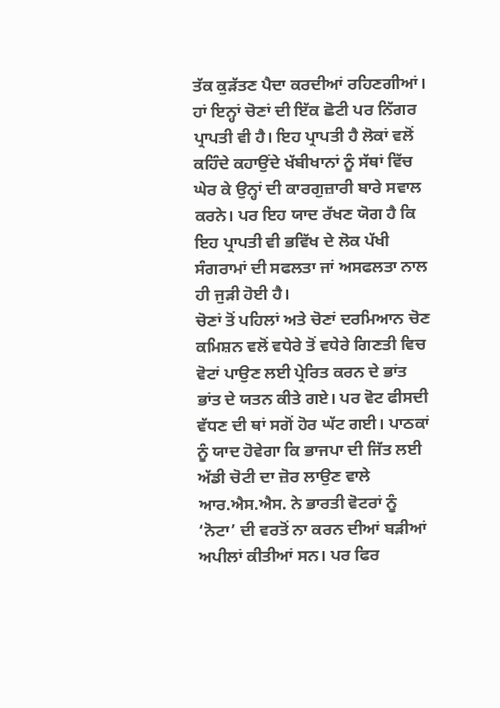ਤੱਕ ਕੁੜੱਤਣ ਪੈਦਾ ਕਰਦੀਆਂ ਰਹਿਣਗੀਆਂ। ਹਾਂ ਇਨ੍ਹਾਂ ਚੋਣਾਂ ਦੀ ਇੱਕ ਛੋਟੀ ਪਰ ਨਿੱਗਰ ਪ੍ਰਾਪਤੀ ਵੀ ਹੈ। ਇਹ ਪ੍ਰਾਪਤੀ ਹੈ ਲੋਕਾਂ ਵਲੋਂ ਕਹਿੰਦੇ ਕਹਾਉਂਦੇ ਖੱਬੀਖਾਨਾਂ ਨੂੰ ਸੱਥਾਂ ਵਿੱਚ ਘੇਰ ਕੇ ਉਨ੍ਹਾਂ ਦੀ ਕਾਰਗੁਜ਼ਾਰੀ ਬਾਰੇ ਸਵਾਲ ਕਰਨੇ। ਪਰ ਇਹ ਯਾਦ ਰੱਖਣ ਯੋਗ ਹੈ ਕਿ  ਇਹ ਪ੍ਰਾਪਤੀ ਵੀ ਭਵਿੱਖ ਦੇ ਲੋਕ ਪੱਖੀ ਸੰਗਰਾਮਾਂ ਦੀ ਸਫਲਤਾ ਜਾਂ ਅਸਫਲਤਾ ਨਾਲ ਹੀ ਜੁੜੀ ਹੋਈ ਹੈ।
ਚੋਣਾਂ ਤੋਂ ਪਹਿਲਾਂ ਅਤੇ ਚੋਣਾਂ ਦਰਮਿਆਨ ਚੋਣ ਕਮਿਸ਼ਨ ਵਲੋਂ ਵਧੇਰੇ ਤੋਂ ਵਧੇਰੇ ਗਿਣਤੀ ਵਿਚ ਵੋਟਾਂ ਪਾਉਣ ਲਈ ਪ੍ਰੇਰਿਤ ਕਰਨ ਦੇ ਭਾਂਤ ਭਾਂਤ ਦੇ ਯਤਨ ਕੀਤੇ ਗਏ। ਪਰ ਵੋਟ ਫੀਸਦੀ ਵੱਧਣ ਦੀ ਥਾਂ ਸਗੋਂ ਹੋਰ ਘੱਟ ਗਈ। ਪਾਠਕਾਂ ਨੂੰ ਯਾਦ ਹੋਵੇਗਾ ਕਿ ਭਾਜਪਾ ਦੀ ਜਿੱਤ ਲਈ ਅੱਡੀ ਚੋਟੀ ਦਾ ਜ਼ੋਰ ਲਾਉਣ ਵਾਲੇ ਆਰ.ਐਸ.ਐਸ. ਨੇ ਭਾਰਤੀ ਵੋਟਰਾਂ ਨੂੰ ‘ਨੋਟਾ’ ਦੀ ਵਰਤੋਂ ਨਾ ਕਰਨ ਦੀਆਂ ਬੜੀਆਂ ਅਪੀਲਾਂ ਕੀਤੀਆਂ ਸਨ। ਪਰ ਫਿਰ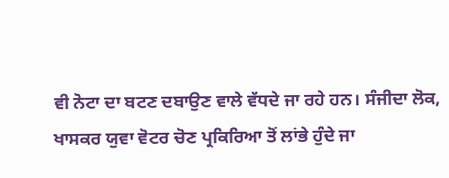ਵੀ ਨੋਟਾ ਦਾ ਬਟਣ ਦਬਾਉਣ ਵਾਲੇ ਵੱਧਦੇ ਜਾ ਰਹੇ ਹਨ। ਸੰਜੀਦਾ ਲੋਕ, ਖਾਸਕਰ ਯੁਵਾ ਵੋਟਰ ਚੋਣ ਪ੍ਰਕਿਰਿਆ ਤੋਂ ਲਾਂਭੇ ਹੁੰਦੇ ਜਾ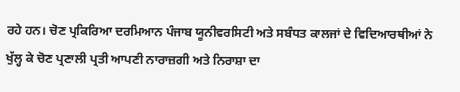ਰਹੇ ਹਨ। ਚੋਣ ਪ੍ਰਕਿਰਿਆ ਦਰਮਿਆਨ ਪੰਜਾਬ ਯੂਨੀਵਰਸਿਟੀ ਅਤੇ ਸਬੰਧਤ ਕਾਲਜਾਂ ਦੇ ਵਿਦਿਆਰਥੀਆਂ ਨੇ ਖੁੱਲ੍ਹ ਕੇ ਚੋਣ ਪ੍ਰਣਾਲੀ ਪ੍ਰਤੀ ਆਪਣੀ ਨਾਰਾਜ਼ਗੀ ਅਤੇ ਨਿਰਾਸ਼ਾ ਦਾ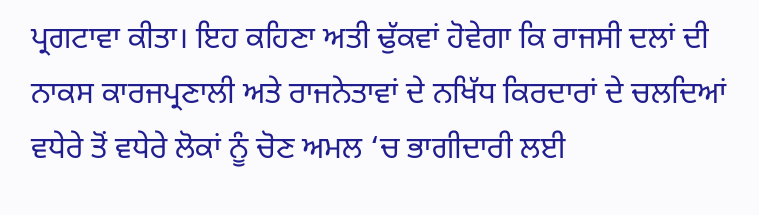ਪ੍ਰਗਟਾਵਾ ਕੀਤਾ। ਇਹ ਕਹਿਣਾ ਅਤੀ ਢੁੱਕਵਾਂ ਹੋਵੇਗਾ ਕਿ ਰਾਜਸੀ ਦਲਾਂ ਦੀ ਨਾਕਸ ਕਾਰਜਪ੍ਰਣਾਲੀ ਅਤੇ ਰਾਜਨੇਤਾਵਾਂ ਦੇ ਨਖਿੱਧ ਕਿਰਦਾਰਾਂ ਦੇ ਚਲਦਿਆਂ ਵਧੇਰੇ ਤੋਂ ਵਧੇਰੇ ਲੋਕਾਂ ਨੂੰ ਚੋਣ ਅਮਲ ‘ਚ ਭਾਗੀਦਾਰੀ ਲਈ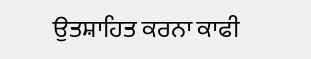ਉਤਸ਼ਾਹਿਤ ਕਰਨਾ ਕਾਫੀ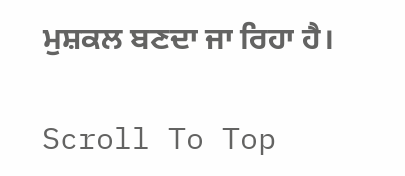ਮੁਸ਼ਕਲ ਬਣਦਾ ਜਾ ਰਿਹਾ ਹੈ।

Scroll To Top